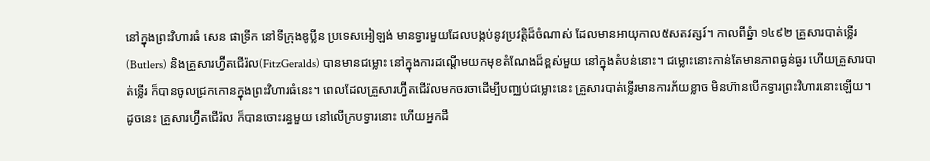នៅក្នុងព្រះវិហារធំ សេន ផាទ្រីក នៅទីក្រុងឌូប្លីន ប្រទេសអៀឡង់ មានទ្វារមួយដែលបង្កប់នូវប្រវត្តិដ៏ចំណាស់ ដែលមានអាយុកាល៥សតវត្សរ៍។ កាលពីឆ្នំា ១៤៩២ គ្រួសារបាត់ទ្លើរ(Butlers) និងគ្រួសារហ្វ៊ីតជើរ៉ល(FitzGeralds) បានមានជម្លោះ នៅក្នុងការដណ្តើមយកមុខតំណែងដ៏ខ្ពស់មួយ នៅក្នុងតំបន់នោះ។ ជម្លោះនោះកាន់តែមានភាពធ្ងន់ធ្ងរ ហើយគ្រួសារបាត់ទ្លើរ ក៏បានចូលជ្រកកោនក្នុងព្រះវិហារធំនេះ។ ពេលដែលគ្រួសារហ្វ៊ីតជើរ៉លមកចរចាដើម្បីបញ្ឈប់ជម្លោះនេះ គ្រួសារបាត់ទ្លើរមានការភ័យខ្លាច មិនហ៊ានបើកទ្វារព្រះវិហារនោះឡើយ។ ដូចនេះ គ្រួសារហ្វ៊ីតជើរ៉ល ក៏បានចោះរន្ធមួយ នៅលើក្របទ្វារនោះ ហើយអ្នកដឹ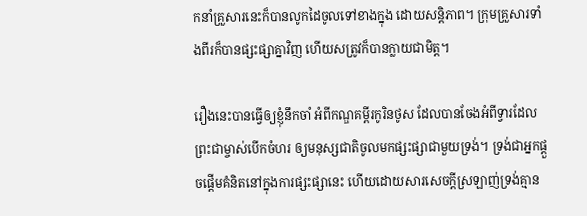កនាំគ្រួសារនេះក៏បានលូកដៃចូលទៅខាងក្នុង ដោយសន្តិភាព។ ក្រុមគ្រួសារទាំងពីរក៏បានផ្សះផ្សាគ្នាវិញ ហើយសត្រូវក៏បានក្លាយជាមិត្ត។

រឿងនេះបានធ្វើឲ្យខ្ញុំនឹកចាំ អំពីកណ្ឌគម្ពីរកូរិនថូស ដែលបានចែងអំពីទ្វារដែលព្រះជាម្ចាស់បើកចំហរ ឲ្យមនុស្សជាតិចូលមកផ្សះផ្សាជាមួយទ្រង់។ ទ្រង់ជាអ្នកផ្តួចផ្តើមគំនិតនៅក្នុងការផ្សះផ្សានេះ ហើយដោយសារសេចក្តីស្រឡាញ់ទ្រង់គ្មាន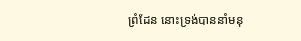ព្រំដែន នោះទ្រង់បាននាំមនុ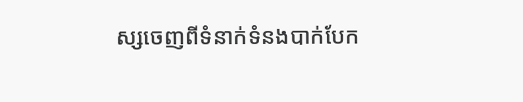ស្សចេញពីទំនាក់ទំនងបាក់បែក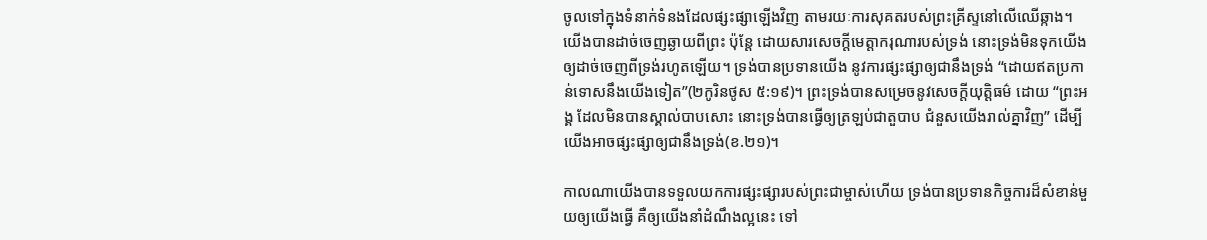ចូលទៅក្នុងទំនាក់ទំនងដែលផ្សះផ្សាឡើងវិញ តាមរយៈការសុគតរបស់ព្រះគ្រីស្ទនៅលើឈើឆ្កាង។ យើងបានដាច់ចេញឆ្ងាយពីព្រះ ប៉ុន្តែ ដោយសារសេចក្តីមេត្តាករុណារបស់ទ្រង់ នោះទ្រង់មិនទុកយើង ឲ្យដាច់ចេញពីទ្រង់រហូតឡើយ។ ទ្រង់បានប្រទានយើង នូវការផ្សះផ្សាឲ្យជានឹងទ្រង់ “ដោយឥតប្រកាន់ទោសនឹងយើងទៀត”(២កូរិនថូស ៥:១៩)។ ព្រះទ្រង់បានសម្រេចនូវសេចក្តីយុត្តិធម៌ ដោយ “ព្រះអង្គ ដែលមិនបានស្គាល់បាបសោះ នោះទ្រង់បានធ្វើឲ្យត្រឡប់ជាតួបាប ជំនួសយើងរាល់គ្នាវិញ” ដើម្បីយើងអាចផ្សះផ្សាឲ្យជានឹងទ្រង់(ខ.២១)។

កាលណាយើងបានទទួលយកការផ្សះផ្សារបស់ព្រះជាម្ចាស់ហើយ ទ្រង់បានប្រទានកិច្ចការដ៏សំខាន់មួយឲ្យយើងធ្វើ គឺឲ្យយើងនាំដំណឹងល្អនេះ ទៅ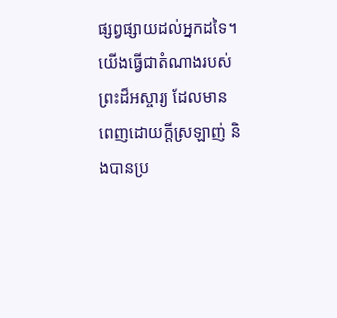ផ្សព្វផ្សាយដល់អ្នកដទៃ។ យើងធ្វើជាតំណាងរបស់ព្រះដ៏អស្ចារ្យ ដែលមានពេញដោយក្តីស្រឡាញ់ និងបានប្រ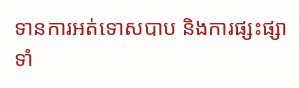ទានការអត់ទោសបាប និងការផ្សះផ្សាទាំ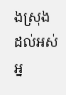ងស្រុង ដល់អស់អ្ន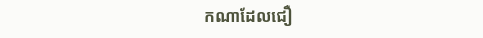កណាដែលជឿ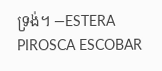ទ្រង់។ —ESTERA PIROSCA ESCOBAR